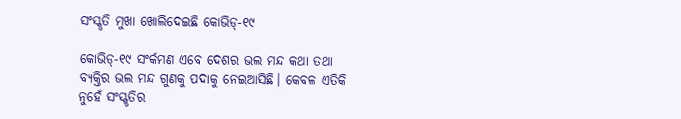ସଂସ୍କୃତି ମୁଖା ଖୋଲିଦେଇଛି କୋଭିଡ୍‌-୧୯

କୋଭିଡ୍‌-୧୯ ସଂର୍କମଣ ଏବେ ଦେଶର ଭଲ ମନ୍ଦ କଥା ତଥା ବ୍ୟକ୍ତିର ଭଲ ମନ୍ଦ ଗୁଣକୁ ପଦାକୁ ନେଇଆସିଛି। କେବଳ ଏତିକି ନୁହେଁ ସଂସ୍ଖୃତିର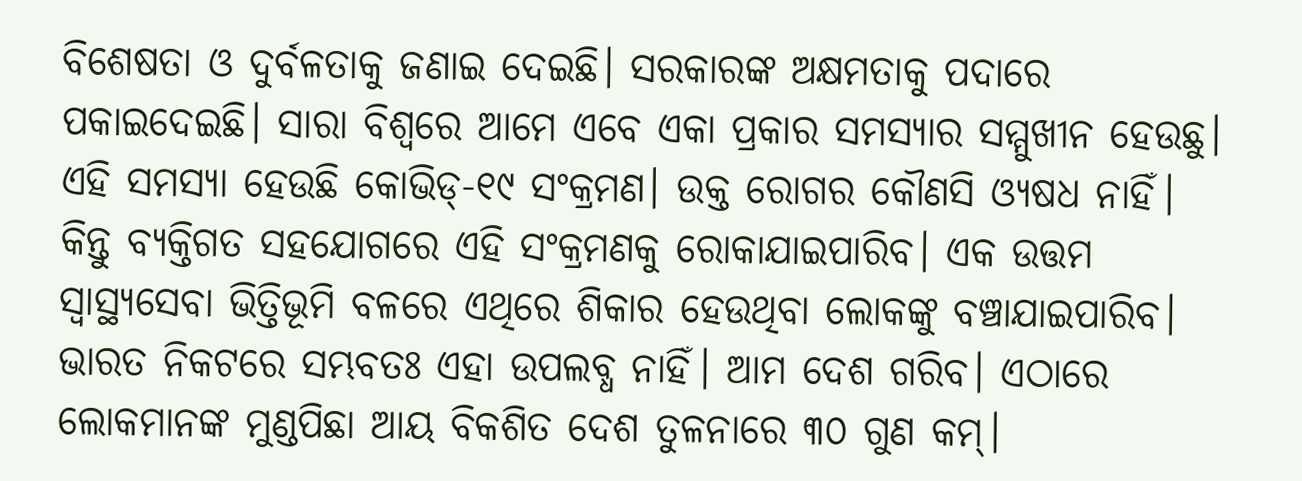ବିଶେଷତା ଓ ଦୁର୍ବଳତାକୁ ଜଣାଇ ଦେଇଛି। ସରକାରଙ୍କ ଅକ୍ଷମତାକୁ ପଦାରେ ପକାଇଦେଇଛି। ସାରା ବିଶ୍ୱରେ ଆମେ ଏବେ ଏକା ପ୍ରକାର ସମସ୍ୟାର ସମ୍ମୁଖୀନ ହେଉଛୁ। ଏହି ସମସ୍ୟା ହେଉଛି କୋଭିଡ୍‌-୧୯ ସଂକ୍ରମଣ। ଉକ୍ତ ରୋଗର କୌଣସି ଓ୍ୟଷଧ ନାହିଁ। କିନ୍ତୁ ବ୍ୟକ୍ତିଗତ ସହଯୋଗରେ ଏହି ସଂକ୍ରମଣକୁ ରୋକାଯାଇପାରିବ। ଏକ ଉତ୍ତମ ସ୍ବାସ୍ଥ୍ୟସେବା ଭିତ୍ତିଭୂମି ବଳରେ ଏଥିରେ ଶିକାର ହେଉଥିବା ଲୋକଙ୍କୁ ବଞ୍ଚାଯାଇପାରିବ। ଭାରତ ନିକଟରେ ସମ୍ଭବତଃ ଏହା ଉପଲବ୍ଧ ନାହିଁ। ଆମ ଦେଶ ଗରିବ। ଏଠାରେ ଲୋକମାନଙ୍କ ମୁଣ୍ଡପିଛା ଆୟ ବିକଶିତ ଦେଶ ତୁଳନାରେ ୩୦ ଗୁଣ କମ୍‌।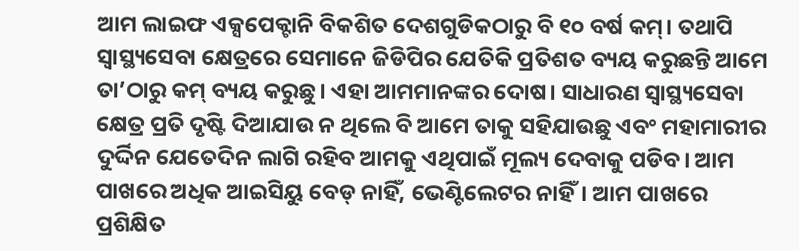ଆମ ଲାଇଫ ଏକ୍ସପେକ୍ଟାନି ବିକଶିତ ଦେଶଗୁଡିକଠାରୁ ବି ୧୦ ବର୍ଷ କମ୍‌। ତଥାପି ସ୍ବାସ୍ଥ୍ୟସେବା କ୍ଷେତ୍ରରେ ସେମାନେ ଜିଡିପିର ଯେତିକି ପ୍ରତିଶତ ବ୍ୟୟ କରୁଛନ୍ତି ଆମେ ତା’ଠାରୁ କମ୍‌ ବ୍ୟୟ କରୁଛୁ। ଏହା ଆମମାନଙ୍କର ଦୋଷ। ସାଧାରଣ ସ୍ବାସ୍ଥ୍ୟସେବା କ୍ଷେତ୍ର ପ୍ରତି ଦୃଷ୍ଟି ଦିଆଯାଉ ନ ଥିଲେ ବି ଆମେ ତାକୁ ସହିଯାଉଛୁ ଏବଂ ମହାମାରୀର ଦୁର୍ଦ୍ଦିନ ଯେତେଦିନ ଲାଗି ରହିବ ଆମକୁ ଏଥିପାଇଁ ମୂଲ୍ୟ ଦେବାକୁ ପଡିବ। ଆମ ପାଖରେ ଅଧିକ ଆଇସିୟୁ ବେଡ୍‌ ନାହିଁ, ଭେଣ୍ଟିଲେଟର ନାହିଁ। ଆମ ପାଖରେ ପ୍ରଶିକ୍ଷିତ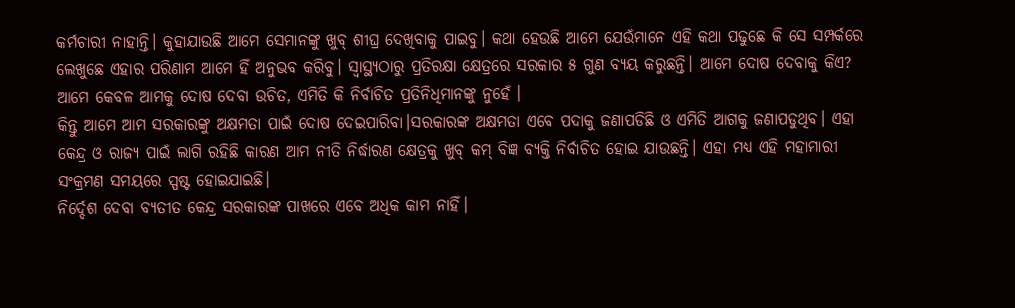କର୍ମଚାରୀ ନାହାନ୍ତି। କୁହାଯାଉଛି ଆମେ ସେମାନଙ୍କୁ ଖୁବ୍‌ ଶୀଘ୍ର ଦେଖିବାକୁ ପାଇବୁ। କଥା ହେଉଛି ଆମେ ଯେଉଁମାନେ ଏହି କଥା ପଢୁଛେ କି ସେ ସମ୍ପର୍କରେ ଲେଖୁଛେ ଏହାର ପରିଣାମ ଆମେ ହିଁ ଅନୁଭବ କରିବୁ। ସ୍ବାସ୍ଥ୍ୟଠାରୁ ପ୍ରତିରକ୍ଷା କ୍ଷେତ୍ରରେ ସରକାର ୫ ଗୁଣ ବ୍ୟୟ କରୁଛନ୍ତି। ଆମେ ଦୋଷ ଦେବାକୁ କିଏ? ଆମେ କେବଳ ଆମକୁ ଦୋଷ ଦେବା ଉଚିତ, ଏମିତି କି ନିର୍ବାଚିତ ପ୍ରତିନିଧିମାନଙ୍କୁ ନୁହେଁ ।
କିନ୍ତୁ ଆମେ ଆମ ସରକାରଙ୍କୁ ଅକ୍ଷମତା ପାଇଁ ଦୋଷ ଦେଇପାରିବା।ସରକାରଙ୍କ ଅକ୍ଷମତା ଏବେ ପଦାକୁ ଜଣାପଡିଛି ଓ ଏମିତି ଆଗକୁ ଜଣାପଡୁଥିବ। ଏହା କେନ୍ଦ୍ର ଓ ରାଜ୍ୟ ପାଇଁ ଲାଗି ରହିଛି କାରଣ ଆମ ନୀତି ନିର୍ଦ୍ଧାରଣ କ୍ଷେତ୍ରକୁ ଖୁବ୍‌ କମ୍‌ ବିଜ୍ଞ ବ୍ୟକ୍ତି ନିର୍ବାଚିତ ହୋଇ ଯାଉଛନ୍ତି। ଏହା ମଧ୍ୟ ଏହି ମହାମାରୀ ସଂକ୍ରମଣ ସମୟରେ ସ୍ପଷ୍ଟ ହୋଇଯାଇଛି।
ନିର୍ଦ୍ଦେଶ ଦେବା ବ୍ୟତୀତ କେନ୍ଦ୍ର ସରକାରଙ୍କ ପାଖରେ ଏବେ ଅଧିକ କାମ ନାହିଁ।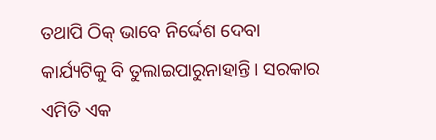ତଥାପି ଠିକ୍‌ ଭାବେ ନିର୍ଦ୍ଦେଶ ଦେବା କାର୍ଯ୍ୟଟିକୁ ବି ତୁଲାଇପାରୁନାହାନ୍ତି। ସରକାର ଏମିତି ଏକ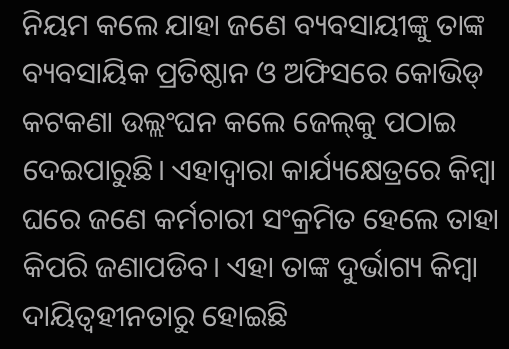ନିୟମ କଲେ ଯାହା ଜଣେ ବ୍ୟବସାୟୀଙ୍କୁ ତାଙ୍କ ବ୍ୟବସାୟିକ ପ୍ରତିଷ୍ଠାନ ଓ ଅଫିସରେ କୋଭିଡ୍‌ କଟକଣା ଉଲ୍ଲଂଘନ କଲେ ଜେଲ୍‌କୁ ପଠାଇ ଦେଇପାରୁଛି। ଏହାଦ୍ୱାରା କାର୍ଯ୍ୟକ୍ଷେତ୍ରରେ କିମ୍ବା ଘରେ ଜଣେ କର୍ମଚାରୀ ସଂକ୍ରମିତ ହେଲେ ତାହା କିପରି ଜଣାପଡିବ। ଏହା ତାଙ୍କ ଦୁର୍ଭାଗ୍ୟ କିମ୍ବା ଦାୟିତ୍ୱହୀନତାରୁ ହୋଇଛି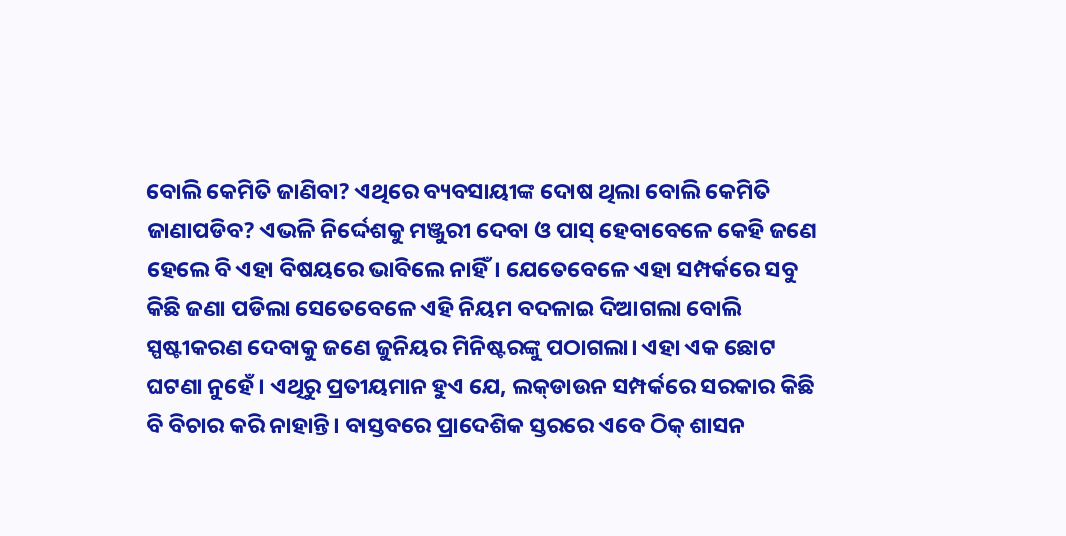ବୋଲି କେମିତି ଜାଣିବା? ଏଥିରେ ବ୍ୟବସାୟୀଙ୍କ ଦୋଷ ଥିଲା ବୋଲି କେମିତି ଜାଣାପଡିବ? ଏଭଳି ନିର୍ଦ୍ଦେଶକୁ ମଞ୍ଜୁରୀ ଦେବା ଓ ପାସ୍‌ ହେବାବେଳେ କେହି ଜଣେ ହେଲେ ବି ଏହା ବିଷୟରେ ଭାବିଲେ ନାହିଁ। ଯେତେବେଳେ ଏହା ସମ୍ପର୍କରେ ସବୁ କିଛି ଜଣା ପଡିଲା ସେତେବେଳେ ଏହି ନିୟମ ବଦଳାଇ ଦିଆଗଲା ବୋଲି ସ୍ପଷ୍ଟୀକରଣ ଦେବାକୁ ଜଣେ ଜୁନିୟର ମିନିଷ୍ଟରଙ୍କୁ ପଠାଗଲା। ଏହା ଏକ ଛୋଟ ଘଟଣା ନୁହେଁ। ଏଥିରୁ ପ୍ରତୀୟମାନ ହୁଏ ଯେ, ଲକ୍‌ଡାଉନ ସମ୍ପର୍କରେ ସରକାର କିଛି ବି ବିଚାର କରି ନାହାନ୍ତି। ବାସ୍ତବରେ ପ୍ରାଦେଶିକ ସ୍ତରରେ ଏବେ ଠିକ୍‌ ଶାସନ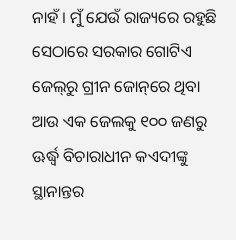ନାହଁ। ମୁଁ ଯେଉଁ ରାଜ୍ୟରେ ରହୁଛି ସେଠାରେ ସରକାର ଗୋଟିଏ ଜେଲ୍‌ରୁ ଗ୍ରୀନ ଜୋନ୍‌ରେ ଥିବା ଆଉ ଏକ ଜେଲକୁ ୧୦୦ ଜଣରୁ ଊର୍ଦ୍ଧ୍ୱ ବିଚାରାଧୀନ କଏଦୀଙ୍କୁ ସ୍ଥାନାନ୍ତର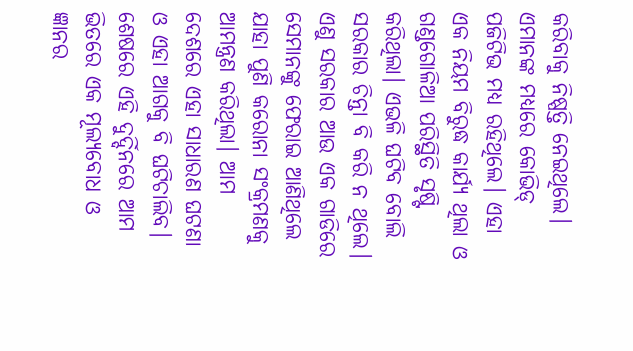କରିବାକୁ ନିଷ୍ପତ୍ତି ନେଇଥିଲେ। ଏମାନଙ୍କ ମଧ୍ୟରେ କୋଭିଡ୍‌ ପଜିଟିଭ ମଧ୍ୟ ରହିଥିଲେ। ଏହା ଏକ ନିୟମ ବିରୁଦ୍ଧ କାର୍ଯ୍ୟ ଥିଲା ଓ ଗଣ୍ଡଗୋଳିଆ ପରିସ୍ଥିତି ସୃଷ୍ଟି କରିଥିଲା। ଏଭଳି ଘଟିବ ବୋଲି ସରକାର ଚିନ୍ତା ବି କରି ନ ଥିଲେ। ଏଣୁ ସରକାର ଆଉ ଏକ ଗାଡିରେ ସେମାନଙ୍କୁ ଫେରାଇ ଆଣିଥିଲେ ଯାହା ପୁଣି କରୋନା ସଂକ୍ରମଣକୁ ଆମନ୍ତ୍ରଣ କରିଥିଲା। ଆମ ଦେଶରେ ଏହା ସାଧାରଣ ଘଟଣା ଓ ଏହା ଆଗକୁ ବି ଘଟିଚାଲିବ।
ଶେଷରେ ଏହି ଦୁର୍ଦ୍ଦିନରେ ଆମ ଭିତରେ ଏକ ମୂଲ୍ୟବୋଧ ଓ ଜ୍ଞାନର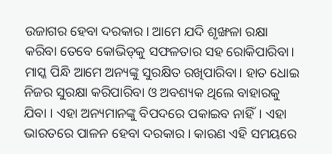ଉଜାଗର ହେବା ଦରକାର। ଆମେ ଯଦି ଶୃଙ୍ଖଳା ରକ୍ଷା କରିବା ତେବେ କୋଭିଡ୍‌କୁ ସଫଳତାର ସହ ରୋକିପାରିବା। ମାସ୍କ ପିନ୍ଧି ଆମେ ଅନ୍ୟଙ୍କୁ ସୁରକ୍ଷିତ ରଖିପାରିବା। ହାତ ଧୋଇ ନିଜର ସୁରକ୍ଷା କରିପାରିବା ଓ ଅବଶ୍ୟକ ଥିଲେ ବାହାରକୁ ଯିବା । ଏହା ଅନ୍ୟମାନଙ୍କୁ ବିପଦରେ ପକାଇବ ନାହିଁ। ଏହା ଭାରତରେ ପାଳନ ହେବା ଦରକାର। କାରଣ ଏହି ସମୟରେ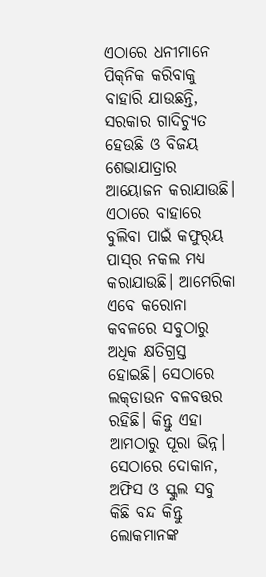ଏଠାରେ ଧନୀମାନେ ପିକ୍‌ନିକ କରିବାକୁ ବାହାରି ଯାଉଛନ୍ତି, ସରକାର ଗାଦିଚ୍ୟୁତ ହେଉଛି ଓ ବିଜୟ ଶେଭାଯାତ୍ରାର ଆୟୋଜନ କରାଯାଉଛି। ଏଠାରେ ବାହାରେ ବୁଲିବା ପାଇଁ କଫୁର୍‌ୟ ପାସ୍‌ର ନକଲ ମଧ୍ୟ କରାଯାଉଛି। ଆମେରିକା ଏବେ କରୋନା କବଳରେ ସବୁଠାରୁ ଅଧିକ କ୍ଷତିଗ୍ରସ୍ତ ହୋଇଛି। ସେଠାରେ ଲକ୍‌ଡାଉନ ବଳବତ୍ତର ରହିଛି। କିନ୍ତୁ ଏହା ଆମଠାରୁ ପୂରା ଭିନ୍ନ। ସେଠାରେ ଦୋକାନ, ଅଫିସ ଓ ସ୍କୁଲ ସବୁ କିଛି ବନ୍ଦ କିନ୍ତୁ ଲୋକମାନଙ୍କ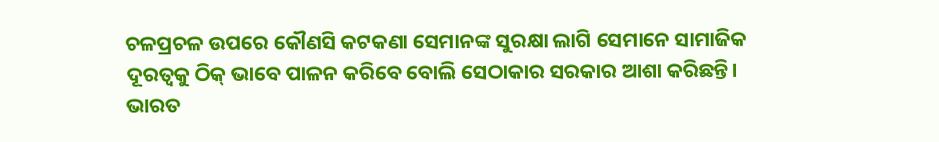ଚଳପ୍ରଚଳ ଉପରେ କୌଣସି କଟକଣା ସେମାନଙ୍କ ସୁରକ୍ଷା ଲାଗି ସେମାନେ ସାମାଜିକ ଦୂରତ୍ୱକୁ ଠିକ୍‌ ଭାବେ ପାଳନ କରିବେ ବୋଲି ସେଠାକାର ସରକାର ଆଶା କରିଛନ୍ତି। ଭାରତ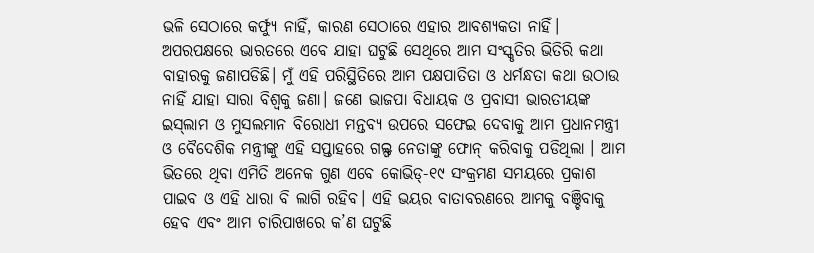ଭଳି ସେଠାରେ କର୍ଫ୍ୟୁ ନାହିଁ, କାରଣ ସେଠାରେ ଏହାର ଆବଶ୍ୟକତା ନାହିଁ। ଅପରପକ୍ଷରେ ଭାରତରେ ଏବେ ଯାହା ଘଟୁଛି ସେଥିରେ ଆମ ସଂସ୍କୃତିର ଭିତିରି କଥା ବାହାରକୁ ଜଣାପଡିଛି। ମୁଁ ଏହି ପରିସ୍ଥିତିରେ ଆମ ପକ୍ଷପାତିତା ଓ ଧର୍ମନ୍ଧତା କଥା ଉଠାଉ ନାହିଁ ଯାହା ସାରା ବିଶ୍ୱକୁ ଜଣା। ଜଣେ ଭାଜପା ବିଧାୟକ ଓ ପ୍ରବାସୀ ଭାରତୀୟଙ୍କ ଇସ୍‌ଲାମ ଓ ମୁସଲମାନ ବିରୋଧୀ ମନ୍ତବ୍ୟ ଉପରେ ସଫେଇ ଦେବାକୁ ଆମ ପ୍ରଧାନମନ୍ତ୍ରୀ ଓ ବୈଦେଶିକ ମନ୍ତ୍ରୀଙ୍କୁ ଏହି ସପ୍ତାହରେ ଗଲ୍ଫ ନେତାଙ୍କୁ ଫୋନ୍‌ କରିବାକୁ ପଡିଥିଲା । ଆମ ଭିତରେ ଥିବା ଏମିତି ଅନେକ ଗୁଣ ଏବେ କୋଭିଡ୍‌-୧୯ ସଂକ୍ରମଣ ସମୟରେ ପ୍ରକାଶ ପାଇବ ଓ ଏହି ଧାରା ବି ଲାଗି ରହିବ। ଏହି ଭୟର ବାତାବରଣରେ ଆମକୁ ବଞ୍ଚିବାକୁ ହେବ ଏବଂ ଆମ ଚାରିପାଖରେ କ’ଣ ଘଟୁଛି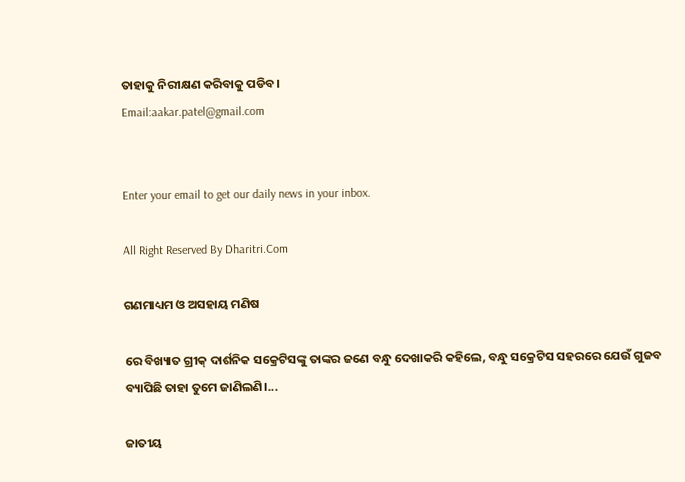ତାହାକୁ ନିରୀକ୍ଷଣ କରିବାକୁ ପଡିବ।
Email:aakar.patel@gmail.com


Enter your email to get our daily news in your inbox.

All Right Reserved By Dharitri.Com

ଗଣମାଧ୍ୟମ ଓ ଅସହାୟ ମଣିଷ

ରେ ବିଖ୍ୟାତ ଗ୍ରୀକ୍‌ ଦାର୍ଶନିକ ସକ୍ରେଟିସଙ୍କୁ ତାଙ୍କର ଜଣେ ବନ୍ଧୁ ଦେଖାକରି କହିଲେ, ବନ୍ଧୁ ସକ୍ରେଟିସ ସହରରେ ଯେଉଁ ଗୁଜବ ବ୍ୟାପିଛି ତାହା ତୁମେ ଜାଣିଲଣି।...

ଜାତୀୟ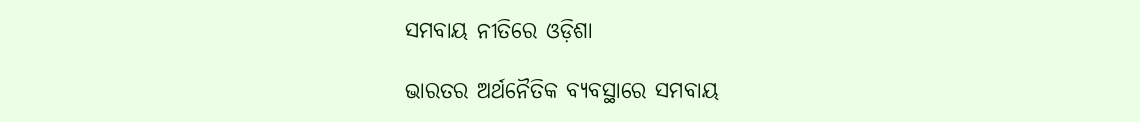ସମବାୟ ନୀତିରେ ଓଡ଼ିଶା

ଭାରତର ଅର୍ଥନୈତିକ ବ୍ୟବସ୍ଥାରେ ସମବାୟ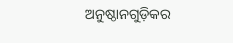ଅନୁଷ୍ଠାନଗୁଡ଼ିକର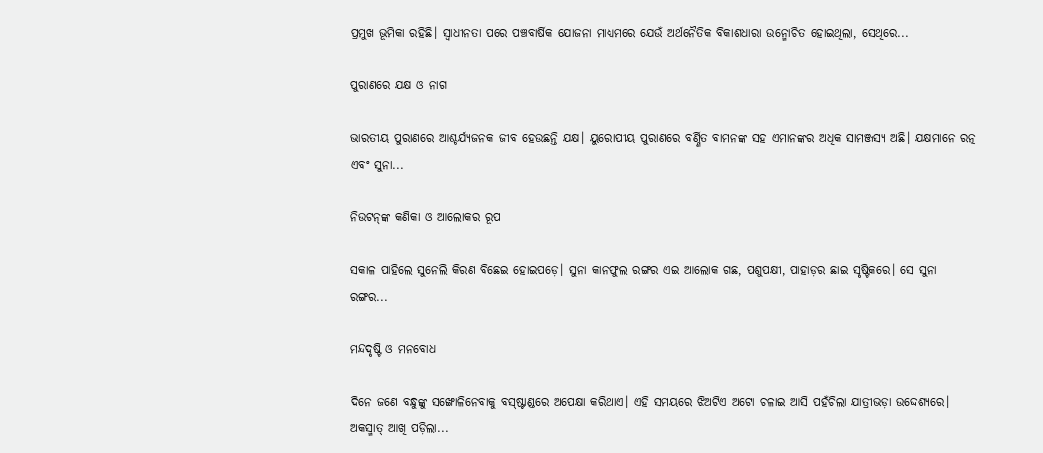ପ୍ରମୁଖ ଭୂମିକା ରହିଛି। ସ୍ବାଧୀନତା ପରେ ପଞ୍ଚବାର୍ଷିକ ଯୋଜନା ମାଧ୍ୟମରେ ଯେଉଁ ଅର୍ଥନୈତିକ ବିକାଶଧାରା ଉନ୍ମୋଚିତ ହୋଇଥିଲା, ସେଥିରେ...

ପୁରାଣରେ ଯକ୍ଷ ଓ ନାଗ

ଭାରତୀୟ ପୁରାଣରେ ଆଶ୍ଚର୍ଯ୍ୟଜନକ ଜୀବ ହେଉଛନ୍ତି ଯକ୍ଷ। ୟୁରୋପୀୟ ପୁରାଣରେ ବର୍ଣ୍ଣିତ ବାମନଙ୍କ ସହ ଏମାନଙ୍କର ଅଧିକ ସାମଞ୍ଜସ୍ୟ ଅଛି। ଯକ୍ଷମାନେ ରତ୍ନ ଏବଂ ସୁନା...

ନିଉଟନ୍‌ଙ୍କ କଣିକା ଓ ଆଲୋକର ରୂପ

ସକାଳ ପାହିଲେ ସୁନେଲି କିରଣ ବିଛେଇ ହୋଇପଡ଼େ। ସୁନା କାନଫୁଲ ରଙ୍ଗର ଏଇ ଆଲୋକ ଗଛ, ପଶୁପକ୍ଷୀ, ପାହାଡ଼ର ଛାଇ ସୃଷ୍ଟିକରେ। ସେ ସୁନା ରଙ୍ଗର...

ମନ୍ଦଦୃଷ୍ଟି ଓ ମନବୋଧ

ଦିନେ ଜଣେ ବନ୍ଧୁଙ୍କୁ ସଙ୍ଖୋଳିନେବାକୁ ବସ୍‌ଷ୍ଟାଣ୍ଡରେ ଅପେକ୍ଷା କରିଥାଏ। ଏହି ସମୟରେ ଝିଅଟିଏ ଅଟୋ ଚଳାଇ ଆସି ପହଁଚିଲା ଯାତ୍ରୀଭଡ଼ା ଉଦ୍ଦେଶ୍ୟରେ। ଅକସ୍ମାତ୍‌ ଆଖି ପଡ଼ିଲା...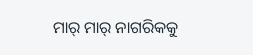ମାର୍‌ ମାର୍‌ ନାଗରିକକୁ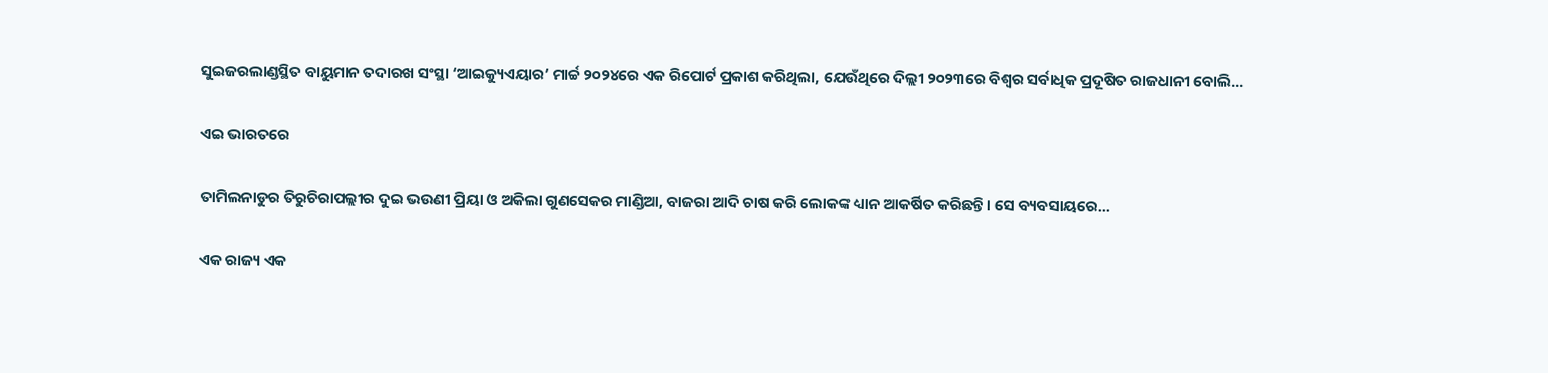ସୁଇଜରଲାଣ୍ଡସ୍ଥିତ ବାୟୁମାନ ତଦାରଖ ସଂସ୍ଥା ‘ଆଇକ୍ୟୁଏୟାର’ ମାର୍ଚ୍ଚ ୨୦୨୪ରେ ଏକ ରିପୋର୍ଟ ପ୍ରକାଶ କରିଥିଲା, ଯେଉଁଥିରେ ଦିଲ୍ଲୀ ୨୦୨୩ରେ ବିଶ୍ୱର ସର୍ବାଧିକ ପ୍ରଦୂଷିତ ରାଜଧାନୀ ବୋଲି...

ଏଇ ଭାରତରେ

ତାମିଲନାଡୁର ତିରୁଚିରାପଲ୍ଲୀର ଦୁଇ ଭଉଣୀ ପ୍ରିୟା ଓ ଅକିଲା ଗୁଣସେକର ମାଣ୍ଡିଆ, ବାଜରା ଆଦି ଚାଷ କରି ଲୋକଙ୍କ ଧ୍ୟାନ ଆକର୍ଷିତ କରିଛନ୍ତି। ସେ ବ୍ୟବସାୟରେ...

ଏକ ରାଜ୍ୟ ଏକ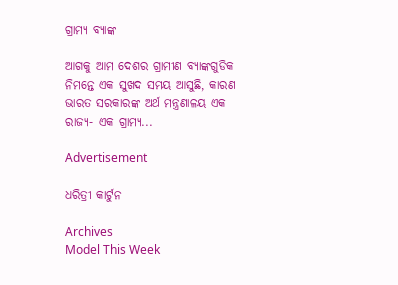ଗ୍ରାମ୍ୟ ବ୍ୟାଙ୍କ

ଆଗକୁ ଆମ ଦେଶର ଗ୍ରାମୀଣ ବ୍ୟାଙ୍କଗୁଡିକ ନିମନ୍ତେ ଏକ ସୁଖଦ ସମୟ ଆସୁଛି, କାରଣ ଭାରତ ସରକାରଙ୍କ ଅର୍ଥ ମନ୍ତ୍ରଣାଳୟ ଏକ ରାଜ୍ୟ- ଏକ ଗ୍ରାମ୍ୟ...

Advertisement

ଧରିତ୍ରୀ କାର୍ଟୁନ

Archives
Model This Week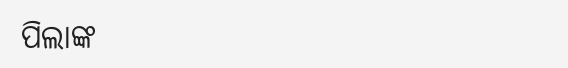ପିଲାଙ୍କ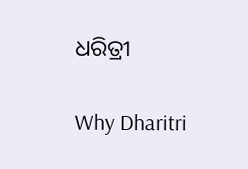ଧରିତ୍ରୀ

Why Dharitri